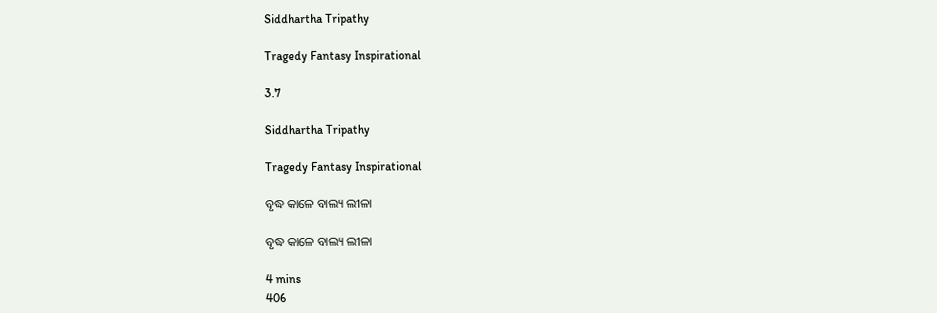Siddhartha Tripathy

Tragedy Fantasy Inspirational

3.7

Siddhartha Tripathy

Tragedy Fantasy Inspirational

ବୃଦ୍ଧ କାଳେ ବାଲ୍ୟ ଲୀଳା

ବୃଦ୍ଧ କାଳେ ବାଲ୍ୟ ଲୀଳା

4 mins
406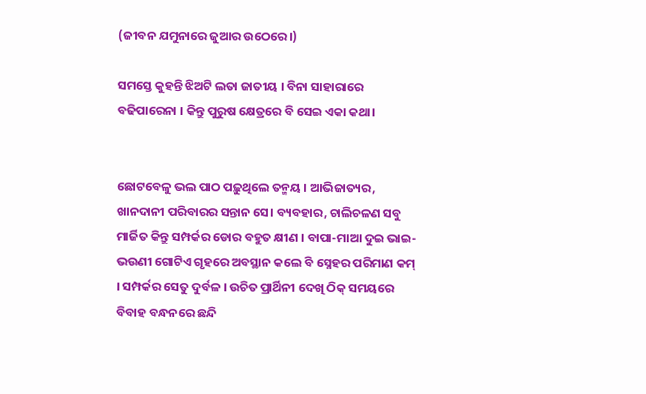(ଜୀବନ ଯମୁନାରେ ଜୁଆର ଉଠେରେ।)

ସମସ୍ତେ କୁହନ୍ତି ଝିଅଟି ଲତା ଜାତୀୟ । ବିନା ସାହାରାରେ ବଢିପାରେନା । କିନ୍ତୁ ପୁରୁଷ କ୍ଷେତ୍ରରେ ବି ସେଇ ଏକା କଥା।


ଛୋଟବେଳୁ ଭଲ ପାଠ ପଢ଼ୁଥିଲେ ତନ୍ମୟ । ଆଭିଜାତ୍ୟର, ଖାନଦାନୀ ପରିବାରର ସନ୍ତାନ ସେ। ବ୍ୟବହାର, ଚାଲିଚଳଣ ସବୁ ମାର୍ଜିତ କିନ୍ତୁ ସମ୍ପର୍କର ଡୋର ବହୁତ କ୍ଷୀଣ । ବାପା-ମାଆ ଦୁଇ ଭାଇ-ଭଉଣୀ ଗୋଟିଏ ଗୃହରେ ଅବସ୍ଥାନ କଲେ ବି ସ୍ନେହର ପରିମାଣ କମ୍ । ସମ୍ପର୍କର ସେତୁ ଦୁର୍ବଳ । ଉଚିତ ପ୍ରାର୍ଥିନୀ ଦେଖି ଠିକ୍ ସମୟରେ ବିବାହ ବନ୍ଧନରେ ଛନ୍ଦି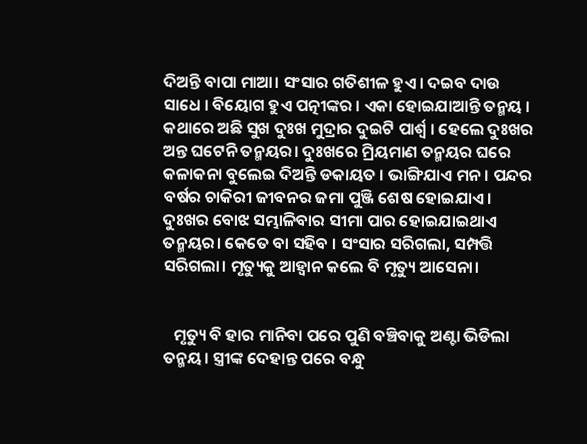ଦିଅନ୍ତି ବାପା ମାଆ। ସଂସାର ଗତିଶୀଳ ହୁଏ । ଦଇବ ଦାଉ ସାଧେ । ବିୟୋଗ ହୁଏ ପତ୍ନୀଙ୍କର । ଏକା ହୋଇଯାଆନ୍ତି ତନ୍ମୟ । କଥାରେ ଅଛି ସୁଖ ଦୁଃଖ ମୁଦ୍ରାର ଦୁଇଟି ପାର୍ଶ୍ବ । ହେଲେ ଦୁଃଖର ଅନ୍ତ ଘଟେନି ତନ୍ମୟର। ଦୁଃଖରେ ମ୍ରିୟମାଣ ତନ୍ମୟର ଘରେ କଳାକନା ବୁଲେଇ ଦିଅନ୍ତି ଡକାୟତ । ଭାଙ୍ଗିଯାଏ ମନ। ପନ୍ଦର ବର୍ଷର ଚାକିରୀ ଜୀବନର ଜମା ପୁଞ୍ଜି ଶେଷ ହୋଇଯାଏ। ଦୁଃଖର ବୋଝ ସମ୍ଭାଳିବାର ସୀମା ପାର ହୋଇଯାଇଥାଏ ତନ୍ମୟର। କେତେ ବା ସହିବ । ସଂସାର ସରିଗଲା, ସମ୍ପତ୍ତି ସରିଗଲା। ମୃତ୍ୟୁକୁ ଆହ୍ୱାନ କଲେ ବି ମୃତ୍ୟୁ ଆସେନା।


   ମୃତ୍ୟୁ ବି ହାର ମାନିବା ପରେ ପୁଣି ବଞ୍ଚିବାକୁ ଅଣ୍ଟା ଭିଡିଲା ତନ୍ମୟ। ସ୍ତ୍ରୀଙ୍କ ଦେହାନ୍ତ ପରେ ବନ୍ଧୁ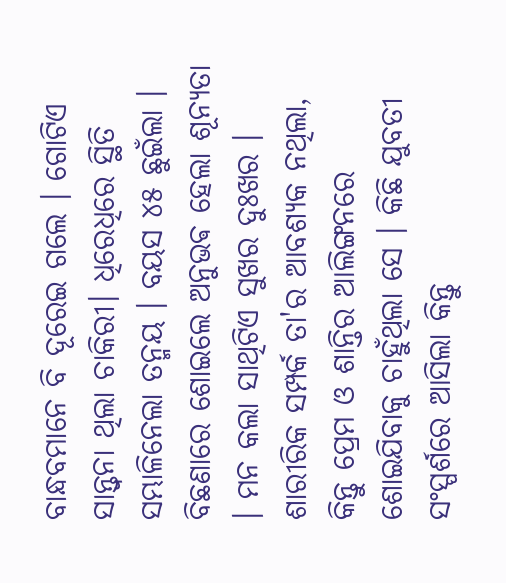ବାନ୍ଧବମାନେ ବି ଦୂରେଇ ଗଲେ । ଗୋଟିଏ ସାନ୍ତ୍ୱନା ଥିଲା ଚାକିରୀ। ଧିରେଧିରେ ସ୍ଥିତି ସମ୍ଭାଳିନେଲା ତନ୍ମୟ । ବୟସ ୪୫ ଛୁଇଁଲା । ବିଛଣାରେ ଶୋଇଲେ ଅନୁଭଵ ହେଲା ଶୂନ୍ୟତା । ମନ କଲା ସାଥିଟିଏ ସୁଖର ଦୁଃଖର । ଶାରୀରିକ ସମ୍ପର୍କ ତା'ର ଆବଶ୍ୟକ ନଥିଲା, କିନ୍ତୁ ପ୍ରେମ ଓ ଶାନ୍ତିର ଆଲିଙ୍ଗନରେ ଶୋଇଯିବାକୁ ଚାହୁଁଥିଲା ସେ । କିଛି ଯୁବତୀ ସଂସ୍ପର୍ଶରେ ଆସିଲା କିନ୍ତୁ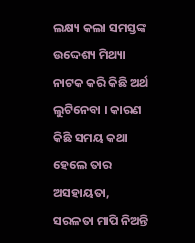ଲକ୍ଷ୍ୟ କଲା ସମସ୍ତଙ୍କ ଉଦ୍ଦେଶ୍ୟ ମିଥ୍ୟା ନାଟକ କରି କିଛି ଅର୍ଥ ଲୁଟିନେବା । କାରଣ କିଛି ସମୟ କଥା ହେଲେ ତାର ଅସହାୟତା, ସରଳତା ମାପି ନିଅନ୍ତି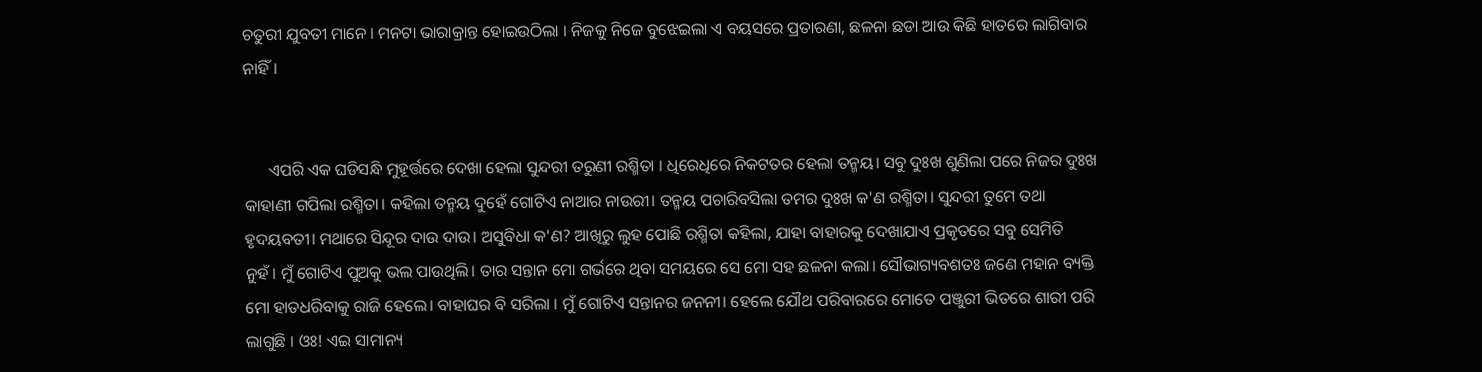ଚତୁରୀ ଯୁବତୀ ମାନେ । ମନଟା ଭାରାକ୍ରାନ୍ତ ହୋଇଉଠିଲା । ନିଜକୁ ନିଜେ ବୁଝେଇଲା ଏ ବୟସରେ ପ୍ରତାରଣା, ଛଳନା ଛଡା ଆଉ କିଛି ହାତରେ ଲାଗିବାର ନାହିଁ।


      ଏପରି ଏକ ଘଡିସନ୍ଧି ମୁହୂର୍ତ୍ତରେ ଦେଖା ହେଲା ସୁନ୍ଦରୀ ତରୁଣୀ ରଶ୍ମିତା । ଧିରେଧିରେ ନିକଟତର ହେଲା ତନ୍ମୟ। ସବୁ ଦୁଃଖ ଶୁଣିଲା ପରେ ନିଜର ଦୁଃଖ କାହାଣୀ ଗପିଲା ରଶ୍ମିତା। କହିଲା ତନ୍ମୟ ଦୁହେଁ ଗୋଟିଏ ନାଆର ନାଉରୀ। ତନ୍ମୟ ପଚାରିବସିଲା ତମର ଦୁଃଖ କ'ଣ ରଶ୍ମିତା। ସୁନ୍ଦରୀ ତୁମେ ତଥା ହୃଦୟବତୀ। ମଥାରେ ସିନ୍ଦୂର ଦାଉ ଦାଉ। ଅସୁବିଧା କ'ଣ? ଆଖିରୁ ଲୁହ ପୋଛି ରଶ୍ମିତା କହିଲା, ଯାହା ବାହାରକୁ ଦେଖାଯାଏ ପ୍ରକୃତରେ ସବୁ ସେମିତି ନୁହଁ। ମୁଁ ଗୋଟିଏ ପୁଅକୁ ଭଲ ପାଉଥିଲି। ତାର ସନ୍ତାନ ମୋ ଗର୍ଭରେ ଥିବା ସମୟରେ ସେ ମୋ ସହ ଛଳନା କଲା। ସୌଭାଗ୍ୟବଶତଃ ଜଣେ ମହାନ ବ୍ୟକ୍ତି ମୋ ହାତଧରିବାକୁ ରାଜି ହେଲେ। ବାହାଘର ବି ସରିଲା । ମୁଁ ଗୋଟିଏ ସନ୍ତାନର ଜନନୀ। ହେଲେ ଯୌଥ ପରିବାରରେ ମୋତେ ପଞ୍ଜୁରୀ ଭିତରେ ଶାରୀ ପରି ଲାଗୁଛି । ଓଃ! ଏଇ ସାମାନ୍ୟ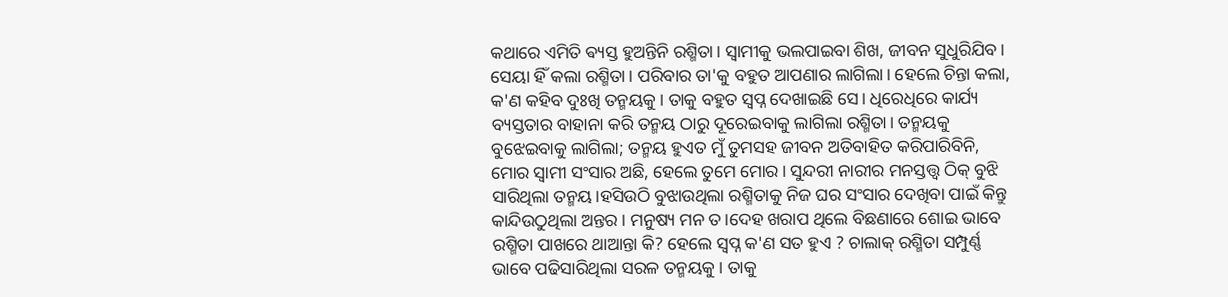କଥାରେ ଏମିତି ଵ୍ୟସ୍ତ ହୁଅନ୍ତିନି ରଶ୍ମିତା। ସ୍ୱାମୀକୁ ଭଲପାଇବା ଶିଖ, ଜୀବନ ସୁଧୁରିଯିବ। ସେୟା ହିଁ କଲା ରଶ୍ମିତା। ପରିବାର ତା'କୁ ବହୁତ ଆପଣାର ଲାଗିଲା। ହେଲେ ଚିନ୍ତା କଲା, କ'ଣ କହିବ ଦୁଃଖି ତନ୍ମୟକୁ। ତାକୁ ବହୁତ ସ୍ୱପ୍ନ ଦେଖାଇଛି ସେ। ଧିରେଧିରେ କାର୍ଯ୍ୟ ବ୍ୟସ୍ତତାର ବାହାନା କରି ତନ୍ମୟ ଠାରୁ ଦୂରେଇବାକୁ ଲାଗିଲା ରଶ୍ମିତା। ତନ୍ମୟକୁ ବୁଝେଇବାକୁ ଲାଗିଲା; ତନ୍ମୟ ହୁଏତ ମୁଁ ତୁମସହ ଜୀବନ ଅତିବାହିତ କରିପାରିବିନି, ମୋର ସ୍ୱାମୀ ସଂସାର ଅଛି, ହେଲେ ତୁମେ ମୋର। ସୁନ୍ଦରୀ ନାରୀର ମନସ୍ତତ୍ତ୍ୱ ଠିକ୍ ବୁଝି ସାରିଥିଲା ତନ୍ମୟ।ହସିଉଠି ବୁଝାଉଥିଲା ରଶ୍ମିତାକୁ ନିଜ ଘର ସଂସାର ଦେଖିବା ପାଇଁ କିନ୍ତୁ କାନ୍ଦିଉଠୁଥିଲା ଅନ୍ତର। ମନୁଷ୍ୟ ମନ ତ।ଦେହ ଖରାପ ଥିଲେ ବିଛଣାରେ ଶୋଇ ଭାବେ ରଶ୍ମିତା ପାଖରେ ଥାଆନ୍ତା କି? ହେଲେ ସ୍ୱପ୍ନ କ'ଣ ସତ ହୁଏ ? ଚାଲାକ୍ ରଶ୍ମିତା ସମ୍ପୁର୍ଣ୍ଣ ଭାବେ ପଢିସାରିଥିଲା ସରଳ ତନ୍ମୟକୁ । ତାକୁ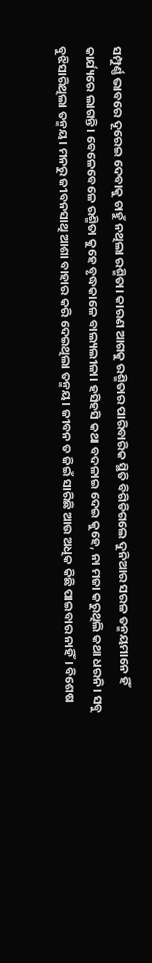ସମ୍ପୁର୍ଣ୍ଣ ଭାବରେ ଦୂରେଇ ଦେବାକୁ ଚାହୁଁ ନଥିଲା ରଶ୍ମିତା। କାରଣ ଆଗକୁ ରଶ୍ମିତାର ପାରିବାରିକ ସ୍ଥିତି ବିଗିଡିଗଲେ ଦୁନିଆର ସରଳ ତନ୍ମୟମାନେ ହିଁ କାର୍ଯ୍ୟରେ ଲାଗନ୍ତି। ବେଳେବେଳେ ରଶ୍ମିତା କୁହେ ବୃଦ୍ଧକାଳେ ବାଲ୍ୟଲୀଳା। ହସିହସି କଥା ବଦଳାଇ ଦେଇ କୁହେ, ନା ମଜା କରୁଥିଲି କଥା ଧରନି। ସବୁ ବୁଝିସାରିଥିଲା ତନ୍ମୟ। ମନରୁ ଜୀବନସାଥି ଆଶା ବାହାର କରି ଦେଇଥିଲା ତନ୍ମୟ। ଜୀବନ ତ ଜିଇଁ ସାରିଛି ଆଉ ଅଧିକ କିଛି ପାଇବାର ନାହିଁ। ବିଶେଷ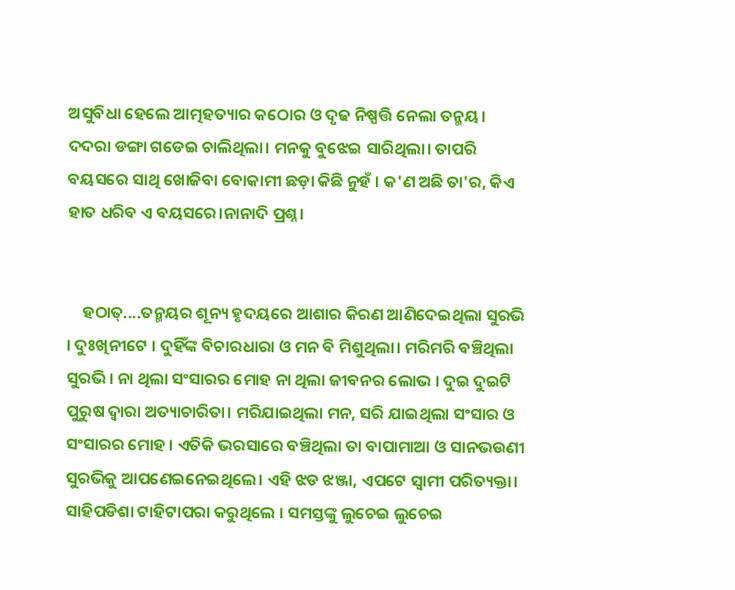ଅସୁବିଧା ହେଲେ ଆତ୍ମହତ୍ୟାର କଠୋର ଓ ଦୃଢ ନିଷ୍ପତ୍ତି ନେଲା ତନ୍ମୟ। ଦଦରା ଡଙ୍ଗା ଗଡେଇ ଚାଲିଥିଲା। ମନକୁ ବୁଝେଇ ସାରିଥିଲା। ତାପରି ବୟସରେ ସାଥି ଖୋଜିବା ବୋକାମୀ ଛଡ଼ା କିଛି ନୁହଁ । କ'ଣ ଅଛି ତା'ର, କିଏ ହାତ ଧରିବ ଏ ବୟସରେ।ନାନାଦି ପ୍ରଶ୍ନ।


    ହଠାତ୍....ତନ୍ମୟର ଶୂନ୍ୟ ହୃଦୟରେ ଆଶାର କିରଣ ଆଣିଦେଇଥିଲା ସୁରଭି । ଦୁଃଖିନୀଟେ । ଦୁହିଁଙ୍କ ବିଚାରଧାରା ଓ ମନ ବି ମିଶୁଥିଲା। ମରିମରି ବଞ୍ଚିଥିଲା ସୁରଭି। ନା ଥିଲା ସଂସାରର ମୋହ ନା ଥିଲା ଜୀବନର ଲୋଭ । ଦୁଇ ଦୁଇଟି ପୁରୁଷ ଦ୍ୱାରା ଅତ୍ୟାଚାରିତା। ମରିଯାଇଥିଲା ମନ, ସରି ଯାଇଥିଲା ସଂସାର ଓ ସଂସାରର ମୋହ । ଏତିକି ଭରସାରେ ବଞ୍ଚିଥିଲା ତା ବାପାମାଆ ଓ ସାନଭଉଣୀ ସୁରଭିକୁ ଆପଣେଇନେଇଥିଲେ। ଏହି ଝଡ ଝଞ୍ଜା, ଏପଟେ ସ୍ୱାମୀ ପରିତ୍ୟକ୍ତା। ସାହିପଡିଶା ଟାହିଟାପରା କରୁଥିଲେ । ସମସ୍ତଙ୍କୁ ଲୁଚେଇ ଲୁଚେଇ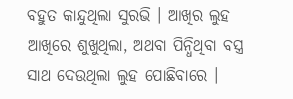ବହୁତ କାନ୍ଦୁଥିଲା ସୁରଭି । ଆଖିର ଲୁହ ଆଖିରେ ଶୁଖୁଥିଲା, ଅଥବା ପିନ୍ଧିଥିବା ବସ୍ତ୍ର ସାଥ ଦେଉଥିଲା ଲୁହ ପୋଛିବାରେ ।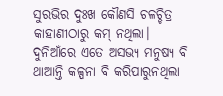ସୁରଭିର ଦୁଃଖ କୌଣସି ଚଳଚ୍ଚିତ୍ର କାହାଣୀଠାରୁ କମ୍ ନଥିଲା। ଦୁନିଆଁରେ ଏତେ ଅସଭ୍ୟ ମନୁଷ୍ୟ ବି ଥାଆନ୍ତି କଳ୍ପନା ବି କରିପାରୁନଥିଲା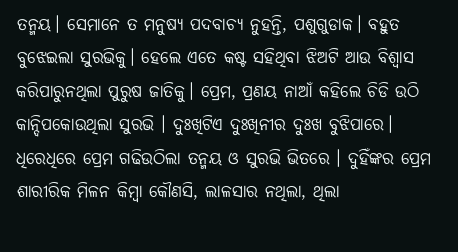ତନ୍ମୟ। ସେମାନେ ତ ମନୁଷ୍ୟ ପଦବାଚ୍ୟ ନୁହନ୍ତି, ପଶୁଗୁଡାକ। ବହୁତ ବୁଝେଇଲା ସୁରଭିକୁ। ହେଲେ ଏତେ କଷ୍ଟ ସହିଥିବା ଝିଅଟି ଆଉ ବିଶ୍ୱାସ କରିପାରୁନଥିଲା ପୁରୁଷ ଜାତିକୁ। ପ୍ରେମ, ପ୍ରଣୟ ନାଆଁ କହିଲେ ଚିଡି ଉଠି କାନ୍ଦିପକୋଉଥିଲା ସୁରଭି । ଦୁଃଖିଟିଏ ଦୁଃଖିନୀର ଦୁଃଖ ବୁଝିପାରେ। ଧିରେଧିରେ ପ୍ରେମ ଗଢିଉଠିଲା ତନ୍ମୟ ଓ ସୁରଭି ଭିତରେ । ଦୁହିଁଙ୍କର ପ୍ରେମ ଶାରୀରିକ ମିଳନ କିମ୍ବା କୌଣସି, ଲାଳସାର ନଥିଲା, ଥିଲା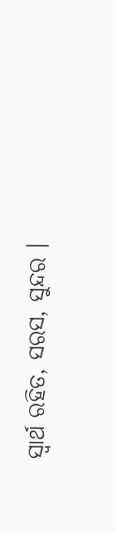ସ୍ଵାର୍ଥ ରହିତ, ସରସ, ସୁନ୍ଦର ।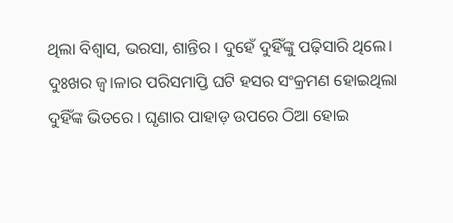ଥିଲା ବିଶ୍ୱାସ, ଭରସା, ଶାନ୍ତିର । ଦୁହେଁ ଦୁହିଁଙ୍କୁ ପଢ଼ିସାରି ଥିଲେ। ଦୁଃଖର ଜ୍ୱ।ଳାର ପରିସମାପ୍ତି ଘଟି ହସର ସଂକ୍ରମଣ ହୋଇଥିଲା ଦୁହିଁଙ୍କ ଭିତରେ ‌। ଘୃଣାର ପାହାଡ଼ ଉପରେ ଠିଆ ହୋଇ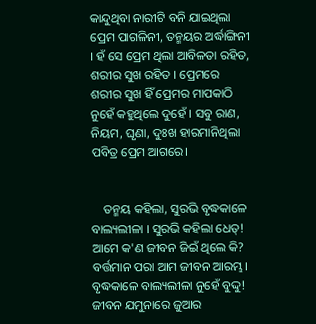କାନ୍ଦୁଥିବା ନାରୀଟି ବନି ଯାଇଥିଲା ପ୍ରେମ ପାଗଳିନୀ, ତନ୍ମୟର ଅର୍ଦ୍ଧାଙ୍ଗିନୀ । ହଁ ସେ ପ୍ରେମ ଥିଲା ଆବିଳତା ରହିତ, ଶରୀର ସୁଖ ରହିତ । ପ୍ରେମରେ ଶରୀର ସୁଖ ହିଁ ପ୍ରେମର ମାପକାଠି ନୁହେଁ କହୁଥିଲେ ଦୁହେଁ । ସବୁ ରାଣ, ନିୟମ, ଘୃଣା, ଦୁଃଖ ହାରମାନିଥିଲା ପବିତ୍ର ପ୍ରେମ ଆଗରେ।


    ତନ୍ମୟ କହିଲା, ସୁରଭି ବୃଦ୍ଧକାଳେ ବାଲ୍ୟଲୀଳା । ସୁରଭି କହିଲା ଧେତ୍! ଆମେ କ'ଣ ଜୀବନ ଜିଇଁ ଥିଲେ କି? ବର୍ତ୍ତମାନ ପରା ଆମ ଜୀବନ ଆରମ୍ଭ। ବୃଦ୍ଧକାଳେ ବାଲ୍ୟଲୀଳା ନୁହେଁ ବୁଦ୍ଦୁ! ଜୀବନ ଯମୁନାରେ ଜୁଆର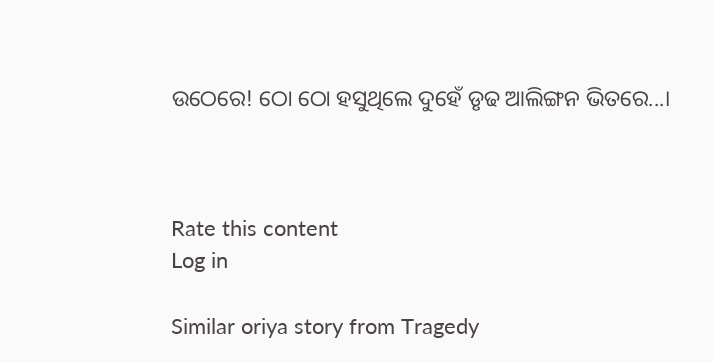ଉଠେରେ! ଠୋ ଠୋ ହସୁଥିଲେ ଦୁହେଁ ଡୃଢ ଆଲିଙ୍ଗନ ଭିତରେ...।



Rate this content
Log in

Similar oriya story from Tragedy